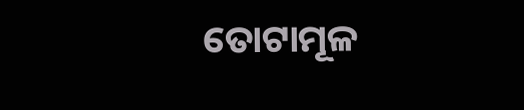ତୋଟାମୂଳ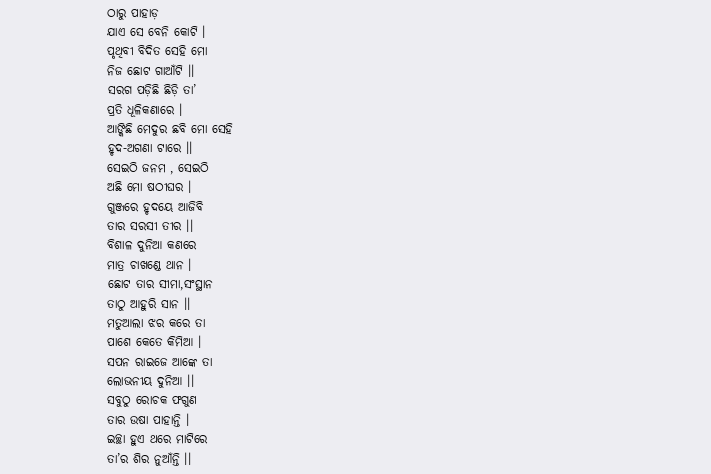ଠାରୁ ପାହାଡ଼
ଯାଏ ସେ ବେନି କୋଟି ।
ପୃଥିବୀ ବିଦିତ ସେହି ମୋ
ନିଜ ଛୋଟ ଗାଆଁଟି ।।
ସରଗ ପଡ଼ିଛି ଛିଡ଼ି ତା’
ପ୍ରତି ଧୂଳିକଣାରେ ।
ଆଙ୍କିଛି ମେଦୁର ଛବି ମୋ ସେହି
ହୃଦ-ଅଗଣା ଟାରେ ।।
ସେଇଠି ଜନମ , ସେଇଠି
ଅଛି ମୋ ଷଠୀଘର ।
ଗୁଞ୍ଜରେ ହୃଦୟେ ଆଜିବି
ତାର ସରସୀ ତୀର ।।
ବିଶାଳ ଦୁନିଆ କଣରେ
ମାତ୍ର ଚାଖଣ୍ଡେ ଥାନ ।
ଛୋଟ ତାର ସୀମା,ସଂସ୍ଥାନ
ତାଠୁ ଆହୁରି ସାନ ।।
ମତୁଆଲା ଝର କରେ ତା
ପାଶେ କେତେ କିମିଆ ।
ସପନ ରାଇଜେ ଆଙ୍କେ ତା
ଲୋଭନୀୟ ଦୁନିଆ ।।
ସବୁଠୁ ରୋଚକ ଫଗୁଣ
ତାର ଉଷା ପାହାନ୍ତି ।
ଇଚ୍ଛା ହୁଏ ଥରେ ମାଟିରେ
ତା’ର ଶିର ନୁଆଁନ୍ତି ।।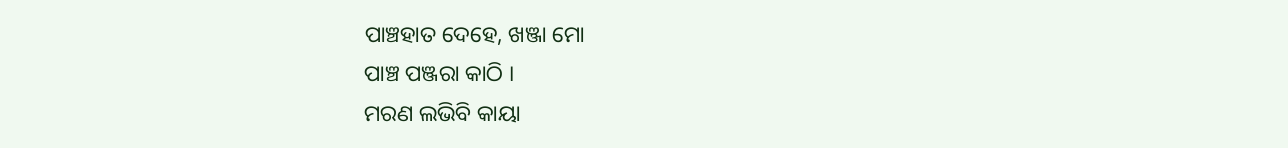ପାଞ୍ଚହାତ ଦେହେ, ଖଞ୍ଜା ମୋ
ପାଞ୍ଚ ପଞ୍ଜରା କାଠି ।
ମରଣ ଲଭିବି କାୟା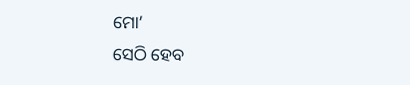ମୋ’
ସେଠି ହେବ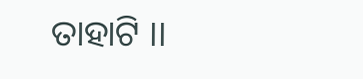ତାହାଟି ।।